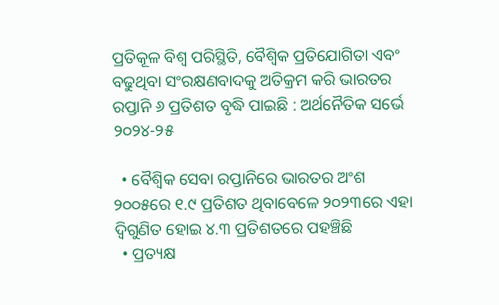ପ୍ରତିକୂଳ ବିଶ୍ୱ ପରିସ୍ଥିତି, ବୈଶ୍ୱିକ ପ୍ରତିଯୋଗିତା ଏବଂ ବଢୁଥିବା ସଂରକ୍ଷଣବାଦକୁ ଅତିକ୍ରମ କରି ଭାରତର ରପ୍ତାନି ୬ ପ୍ରତିଶତ ବୃଦ୍ଧି ପାଇଛି : ଅର୍ଥନୈତିକ ସର୍ଭେ ୨୦୨୪-୨୫

  • ବୈଶ୍ୱିକ ସେବା ରପ୍ତାନିରେ ଭାରତର ଅଂଶ ୨୦୦୫ରେ ୧.୯ ପ୍ରତିଶତ ଥିବାବେଳେ ୨୦୨୩ରେ ଏହା ଦ୍ୱିଗୁଣିତ ହୋଇ ୪.୩ ପ୍ରତିଶତରେ ପହଞ୍ଚିଛି
  • ପ୍ରତ୍ୟକ୍ଷ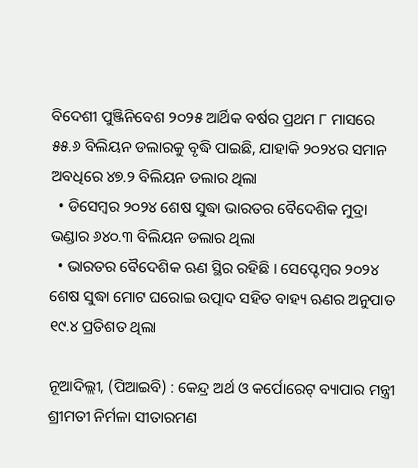ବିଦେଶୀ ପୁଞ୍ଜିନିବେଶ ୨୦୨୫ ଆର୍ଥିକ ବର୍ଷର ପ୍ରଥମ ୮ ମାସରେ ୫୫.୬ ବିଲିୟନ ଡଲାରକୁ ବୃଦ୍ଧି ପାଇଛି, ଯାହାକି ୨୦୨୪ର ସମାନ ଅବଧିରେ ୪୭.୨ ବିଲିୟନ ଡଲାର ଥିଲା
  • ଡିସେମ୍ବର ୨୦୨୪ ଶେଷ ସୁଦ୍ଧା ଭାରତର ବୈଦେଶିକ ମୁଦ୍ରା ଭଣ୍ଡାର ୬୪୦.୩ ବିଲିୟନ ଡଲାର ଥିଲା
  • ଭାରତର ବୈଦେଶିକ ଋଣ ସ୍ଥିର ରହିଛି । ସେପ୍ଟେମ୍ବର ୨୦୨୪ ଶେଷ ସୁଦ୍ଧା ମୋଟ ଘରୋଇ ଉତ୍ପାଦ ସହିତ ବାହ୍ୟ ଋଣର ଅନୁପାତ ୧୯.୪ ପ୍ରତିଶତ ଥିଲା

ନୂଆଦିଲ୍ଲୀ, (ପିଆଇବି) : କେନ୍ଦ୍ର ଅର୍ଥ ଓ କର୍ପୋରେଟ୍ ବ୍ୟାପାର ମନ୍ତ୍ରୀ ଶ୍ରୀମତୀ ନିର୍ମଳା ସୀତାରମଣ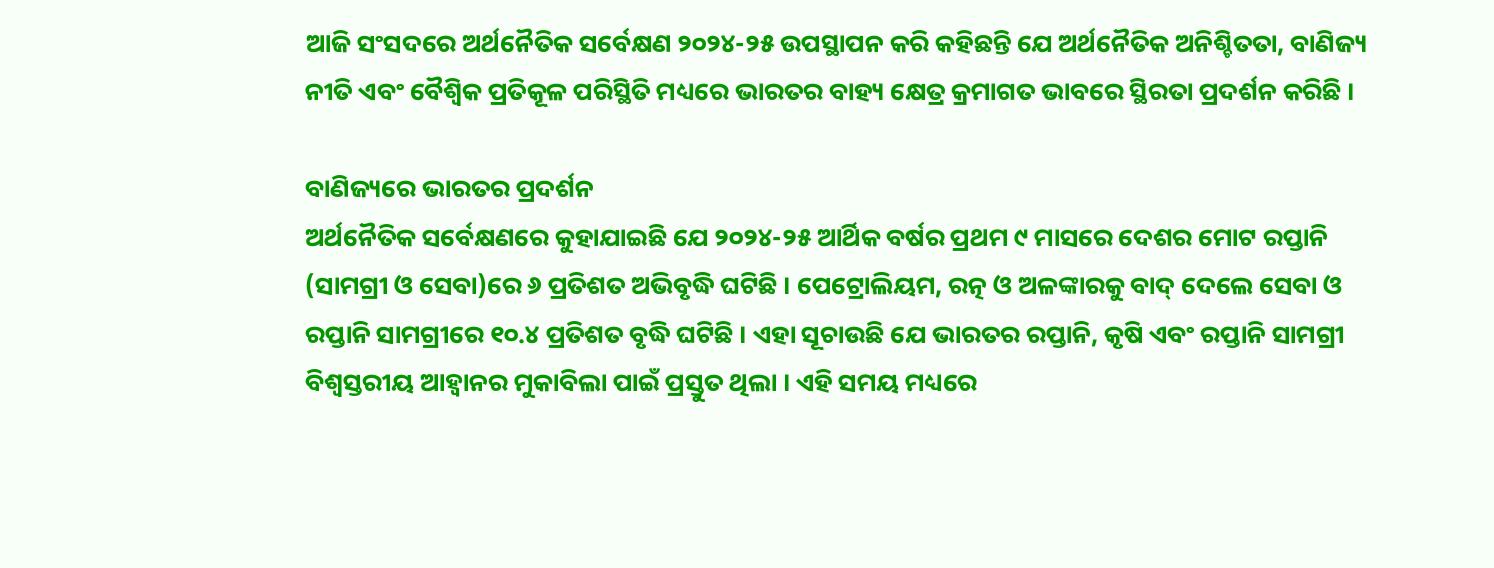ଆଜି ସଂସଦରେ ଅର୍ଥନୈତିକ ସର୍ବେକ୍ଷଣ ୨୦୨୪-୨୫ ଉପସ୍ଥାପନ କରି କହିଛନ୍ତି ଯେ ଅର୍ଥନୈତିକ ଅନିଶ୍ଚିତତା, ବାଣିଜ୍ୟ ନୀତି ଏବଂ ବୈଶ୍ୱିକ ପ୍ରତିକୂଳ ପରିସ୍ଥିତି ମଧ୍ୟରେ ଭାରତର ବାହ୍ୟ କ୍ଷେତ୍ର କ୍ରମାଗତ ଭାବରେ ସ୍ଥିରତା ପ୍ରଦର୍ଶନ କରିଛି ।

ବାଣିଜ୍ୟରେ ଭାରତର ପ୍ରଦର୍ଶନ
ଅର୍ଥନୈତିକ ସର୍ବେକ୍ଷଣରେ କୁହାଯାଇଛି ଯେ ୨୦୨୪-୨୫ ଆର୍ଥିକ ବର୍ଷର ପ୍ରଥମ ୯ ମାସରେ ଦେଶର ମୋଟ ରପ୍ତାନି (ସାମଗ୍ରୀ ଓ ସେବା)ରେ ୬ ପ୍ରତିଶତ ଅଭିବୃଦ୍ଧି ଘଟିଛି । ପେଟ୍ରୋଲିୟମ, ରତ୍ନ ଓ ଅଳଙ୍କାରକୁ ବାଦ୍ ଦେଲେ ସେବା ଓ ରପ୍ତାନି ସାମଗ୍ରୀରେ ୧୦.୪ ପ୍ରତିଶତ ବୃଦ୍ଧି ଘଟିଛି । ଏହା ସୂଚାଉଛି ଯେ ଭାରତର ରପ୍ତାନି, କୃଷି ଏବଂ ରପ୍ତାନି ସାମଗ୍ରୀ ବିଶ୍ୱସ୍ତରୀୟ ଆହ୍ୱାନର ମୁକାବିଲା ପାଇଁ ପ୍ରସ୍ତୁତ ଥିଲା । ଏହି ସମୟ ମଧ୍ୟରେ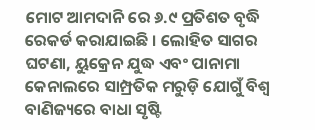ମୋଟ ଆମଦାନି ରେ ୬.୯ ପ୍ରତିଶତ ବୃଦ୍ଧି ରେକର୍ଡ କରାଯାଇଛି । ଲୋହିତ ସାଗର ଘଟଣା, ୟୁକ୍ରେନ ଯୁଦ୍ଧ ଏବଂ ପାନାମା କେନାଲରେ ସାମ୍ପ୍ରତିକ ମରୁଡ଼ି ଯୋଗୁଁ ବିଶ୍ୱ ବାଣିଜ୍ୟରେ ବାଧା ସୃଷ୍ଟି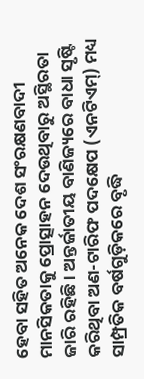ହେବା ସହିତ ଅନେକ ଦେଶ ସଂରକ୍ଷଣବାଦୀ ମାନସିକତାକୁ ପ୍ରୋତ୍ସାହନ ଦେଉଥିବାରୁ ଅସ୍ଥିରତା ଜାରି ରହିଛି । ଅନ୍ତର୍ଜାତୀୟ ବାଣିଜ୍ୟରେ ବାଧା ସୃଷ୍ଟି କରିଥିବା ଅଣ-ଟାରିଫ ପଦକ୍ଷେପ (ଏନଟିଏମ୍) ମଧ୍ୟ ସାମ୍ପ୍ରତିକ ବର୍ଷଗୁଡ଼ିକରେ ବୃଦ୍ଧି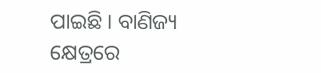ପାଇଛି । ବାଣିଜ୍ୟ କ୍ଷେତ୍ରରେ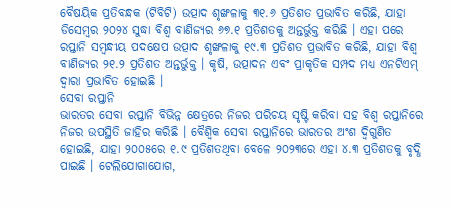ବୈଷୟିକ ପ୍ରତିବନ୍ଧକ (ଟିବିଟି) ଉତ୍ପାଦ ଶୃଙ୍ଖଳାକୁ ୩୧.୬ ପ୍ରତିଶତ ପ୍ରଭାବିତ କରିଛି, ଯାହା ଡିସେମ୍ବର ୨୦୨୪ ସୁଦ୍ଧା ବିଶ୍ୱ ବାଣିଜ୍ୟର ୬୭.୧ ପ୍ରତିଶତକୁ ଅନ୍ତର୍ଭୁକ୍ତ କରିଛି । ଏହା ପରେ ରପ୍ତାନି ସମ୍ବନ୍ଧୀୟ ପଦକ୍ଷେପ ଉତ୍ପାଦ ଶୃଙ୍ଖଳାକୁ ୧୯.୩ ପ୍ରତିଶତ ପ୍ରଭାବିତ କରିଛି, ଯାହା ବିଶ୍ୱ ବାଣିଜ୍ୟର ୨୧.୨ ପ୍ରତିଶତ ଅନ୍ତର୍ଭୁକ୍ତ । କୃଷି, ଉତ୍ପାଦନ ଏବଂ ପ୍ରାକୃତିକ ସମ୍ପଦ ମଧ୍ୟ ଏନଟିଏମ୍ ଦ୍ୱାରା ପ୍ରଭାବିତ ହୋଇଛି ।
ସେବା ରପ୍ତାନି
ଭାରତର ସେବା ରପ୍ତାନି ବିଭିନ୍ନ କ୍ଷେତ୍ରରେ ନିଜର ପରିଚୟ ସୃଷ୍ଟି କରିବା ସହ ବିଶ୍ୱ ରପ୍ତାନିରେ ନିଜର ଉପସ୍ଥିତି ଜାହିର କରିଛି । ବୈଶ୍ୱିକ ସେବା ରପ୍ତାନିରେ ଭାରତର ଅଂଶ ଦ୍ୱିଗୁଣିତ ହୋଇଛି, ଯାହା ୨୦୦୫ରେ ୧.୯ ପ୍ରତିଶତଥିବା ବେଳେ ୨୦୨୩ରେ ଏହା ୪.୩ ପ୍ରତିଶତକୁ ବୃଦ୍ଧି ପାଇଛି । ଟେଲିଯୋଗାଯୋଗ,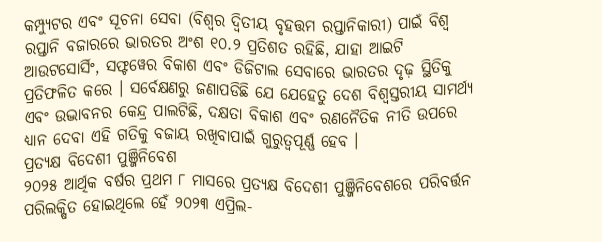କମ୍ପ୍ୟୁଟର ଏବଂ ସୂଚନା ସେବା (ବିଶ୍ୱର ଦ୍ୱିତୀୟ ବୃହତ୍ତମ ରପ୍ତାନିକାରୀ) ପାଇଁ ବିଶ୍ୱ ରପ୍ତାନି ବଜାରରେ ଭାରତର ଅଂଶ ୧୦.୨ ପ୍ରତିଶତ ରହିଛି, ଯାହା ଆଇଟି ଆଉଟସୋର୍ସିଂ, ସଫ୍ଟୱେର ବିକାଶ ଏବଂ ଡିଜିଟାଲ ସେବାରେ ଭାରତର ଦୃଢ଼ ସ୍ଥିତିକୁ ପ୍ରତିଫଳିତ କରେ । ସର୍ବେକ୍ଷଣରୁ ଜଣାପଡିଛି ଯେ ଯେହେତୁ ଦେଶ ବିଶ୍ୱସ୍ତରୀୟ ସାମର୍ଥ୍ୟ ଏବଂ ଉଦ୍ଭାବନର କେନ୍ଦ୍ର ପାଲଟିଛି, ଦକ୍ଷତା ବିକାଶ ଏବଂ ରଣନୈତିକ ନୀତି ଉପରେ ଧ୍ୟାନ ଦେବା ଏହି ଗତିକୁ ବଜାୟ ରଖିବାପାଇଁ ଗୁରୁତ୍ୱପୂର୍ଣ୍ଣ ହେବ ।
ପ୍ରତ୍ୟକ୍ଷ ବିଦେଶୀ ପୁଞ୍ଜିନିବେଶ
୨୦୨୫ ଆର୍ଥିକ ବର୍ଷର ପ୍ରଥମ ୮ ମାସରେ ପ୍ରତ୍ୟକ୍ଷ ବିଦେଶୀ ପୁଞ୍ଜିନିବେଶରେ ପରିବର୍ତ୍ତନ ପରିଲକ୍ଷିତ ହୋଇଥିଲେ ହେଁ ୨୦୨୩ ଏପ୍ରିଲ-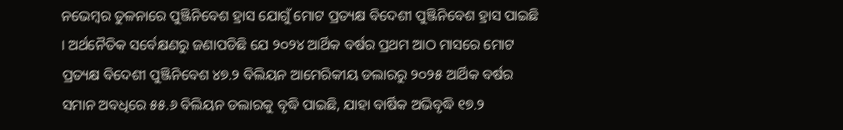ନଭେମ୍ବର ତୁଳନାରେ ପୁଞ୍ଜିନିବେଶ ହ୍ରାସ ଯୋଗୁଁ ମୋଟ ପ୍ରତ୍ୟକ୍ଷ ବିଦେଶୀ ପୁଞ୍ଜିନିବେଶ ହ୍ରାସ ପାଇଛି । ଅର୍ଥନୈତିକ ସର୍ବେକ୍ଷଣରୁ ଜଣାପଡିଛି ଯେ ୨୦୨୪ ଆର୍ଥିକ ବର୍ଷର ପ୍ରଥମ ଆଠ ମାସରେ ମୋଟ ପ୍ରତ୍ୟକ୍ଷ ବିଦେଶୀ ପୁଞ୍ଜିନିବେଶ ୪୭.୨ ବିଲିୟନ ଆମେରିକୀୟ ଡଲାରରୁ ୨୦୨୫ ଆର୍ଥିକ ବର୍ଷର ସମାନ ଅବଧିରେ ୫୫.୬ ବିଲିୟନ ଡଲାରକୁ ବୃଦ୍ଧି ପାଇଛି, ଯାହା ବାର୍ଷିକ ଅଭିବୃଦ୍ଧି ୧୭.୨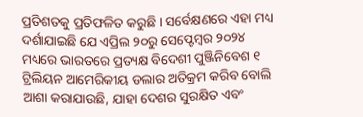ପ୍ରତିଶତକୁ ପ୍ରତିଫଳିତ କରୁଛି । ସର୍ବେକ୍ଷଣରେ ଏହା ମଧ୍ୟ ଦର୍ଶାଯାଇଛି ଯେ ଏପ୍ରିଲ ୨୦ରୁ ସେପ୍ଟେମ୍ବର ୨୦୨୪ ମଧ୍ୟରେ ଭାରତରେ ପ୍ରତ୍ୟକ୍ଷ ବିଦେଶୀ ପୁଞ୍ଜିନିବେଶ ୧ ଟ୍ରିଲିୟନ ଆମେରିକୀୟ ଡଲାର ଅତିକ୍ରମ କରିବ ବୋଲି ଆଶା କରାଯାଉଛି, ଯାହା ଦେଶର ସୁରକ୍ଷିତ ଏବଂ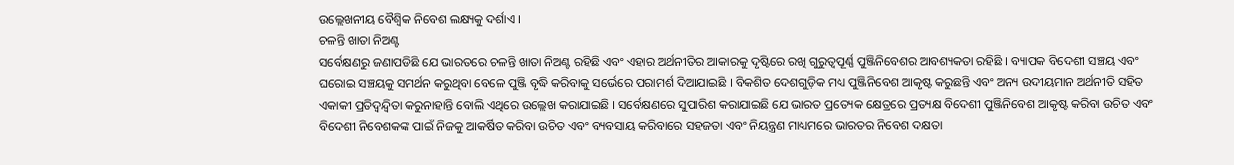ଉଲ୍ଲେଖନୀୟ ବୈଶ୍ୱିକ ନିବେଶ ଲକ୍ଷ୍ୟକୁ ଦର୍ଶାଏ ।
ଚଳନ୍ତି ଖାତା ନିଅଣ୍ଟ
ସର୍ବେକ୍ଷଣରୁ ଜଣାପଡିଛି ଯେ ଭାରତରେ ଚଳନ୍ତି ଖାତା ନିଅଣ୍ଟ ରହିଛି ଏବଂ ଏହାର ଅର୍ଥନୀତିର ଆକାରକୁ ଦୃଷ୍ଟିରେ ରଖି ଗୁରୁତ୍ୱପୂର୍ଣ୍ଣ ପୁଞ୍ଜିନିବେଶର ଆବଶ୍ୟକତା ରହିଛି । ବ୍ୟାପକ ବିଦେଶୀ ସଞ୍ଚୟ ଏବଂ ଘରୋଇ ସଞ୍ଚୟକୁ ସମର୍ଥନ କରୁଥିବା ବେଳେ ପୁଞ୍ଜି ବୃଦ୍ଧି କରିବାକୁ ସର୍ଭେରେ ପରାମର୍ଶ ଦିଆଯାଇଛି । ବିକଶିତ ଦେଶଗୁଡ଼ିକ ମଧ୍ୟ ପୁଞ୍ଜିନିବେଶ ଆକୃଷ୍ଟ କରୁଛନ୍ତି ଏବଂ ଅନ୍ୟ ଉଦୀୟମାନ ଅର୍ଥନୀତି ସହିତ ଏକାକୀ ପ୍ରତିଦ୍ୱନ୍ଦ୍ୱିତା କରୁନାହାନ୍ତି ବୋଲି ଏଥିରେ ଉଲ୍ଲେଖ କରାଯାଇଛି । ସର୍ବେକ୍ଷଣରେ ସୁପାରିଶ କରାଯାଇଛି ଯେ ଭାରତ ପ୍ରତ୍ୟେକ କ୍ଷେତ୍ରରେ ପ୍ରତ୍ୟକ୍ଷ ବିଦେଶୀ ପୁଞ୍ଜିନିବେଶ ଆକୃଷ୍ଟ କରିବା ଉଚିତ ଏବଂ ବିଦେଶୀ ନିବେଶକଙ୍କ ପାଇଁ ନିଜକୁ ଆକର୍ଷିତ କରିବା ଉଚିତ ଏବଂ ବ୍ୟବସାୟ କରିବାରେ ସହଜତା ଏବଂ ନିୟନ୍ତ୍ରଣ ମାଧ୍ୟମରେ ଭାରତର ନିବେଶ ଦକ୍ଷତା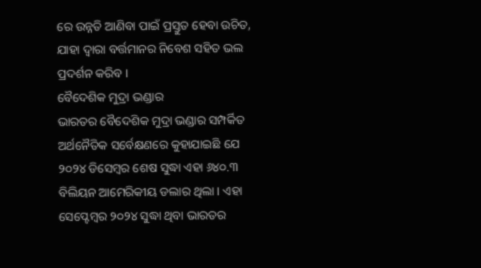ରେ ଉନ୍ନତି ଆଣିବା ପାଇଁ ପ୍ରସ୍ତୁତ ହେବା ଉଚିତ, ଯାହା ଦ୍ୱାରା ବର୍ତ୍ତମାନର ନିବେଶ ସହିତ ଭଲ ପ୍ରଦର୍ଶନ କରିବ ।
ବୈଦେଶିକ ମୁଦ୍ରା ଭଣ୍ଡାର
ଭାରତର ବୈଦେଶିକ ମୁଦ୍ରା ଭଣ୍ଡାର ସମ୍ପର୍କିତ ଅର୍ଥନୈତିକ ସର୍ବେକ୍ଷଣରେ କୁହାଯାଇଛି ଯେ ୨୦୨୪ ଡିସେମ୍ବର ଶେଷ ସୁଦ୍ଧା ଏହା ୬୪୦.୩ ବିଲିୟନ ଆମେରିକୀୟ ଡଲାର ଥିଲା । ଏହା ସେପ୍ଟେମ୍ବର ୨୦୨୪ ସୁଦ୍ଧା ଥିବା ଭାରତର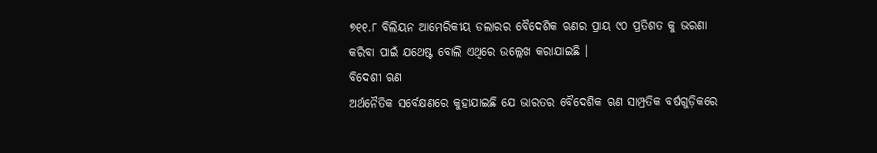୭୧୧.୮ ବିଲିୟନ ଆମେରିକୀୟ ଡଲାରର ବୈଦେଶିକ ଋଣର ପ୍ରାୟ ୯୦ ପ୍ରତିଶତ କୁ ଭରଣା କରିବା ପାଇଁ ଯଥେଷ୍ଟ ବୋଲି ଏଥିରେ ଉଲ୍ଲେଖ କରାଯାଇଛି ।
ବିଦେଶୀ ଋଣ
ଅର୍ଥନୈତିକ ସର୍ବେକ୍ଷଣରେ କୁହାଯାଇଛି ଯେ ଭାରତର ବୈଦେଶିକ ଋଣ ସାମ୍ପ୍ରତିକ ବର୍ଷଗୁଡ଼ିକରେ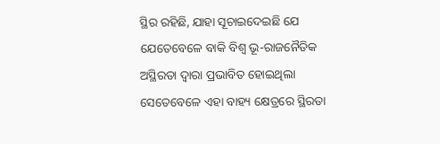ସ୍ଥିର ରହିଛି, ଯାହା ସୂଚାଇଦେଇଛି ଯେ ଯେତେବେଳେ ବାକି ବିଶ୍ୱ ଭୂ-ରାଜନୈତିକ ଅସ୍ଥିରତା ଦ୍ୱାରା ପ୍ରଭାବିତ ହୋଇଥିଲା ସେତେବେଳେ ଏହା ବାହ୍ୟ କ୍ଷେତ୍ରରେ ସ୍ଥିରତା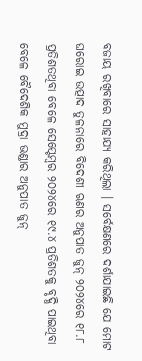ବଜାୟ ରଖିବାରେ ସାହାଯ୍ୟ କରିଥିଲା । ସର୍ବେକ୍ଷଣରେ ଦର୍ଶାଯାଇଛି ଯେ ମୋଟ ଘରୋଇ ଉତ୍ପାଦ ତୁଳନାରେ ବିଦେଶୀ ଋଣର ଅନୁପାତ ଜୁନ୍ ୨୦୨୪ରେ ୧୮.୮ ପ୍ରତିଶତଥିବା ବେଳେ ସେପ୍ଟେମ୍ବର ୨୦୨୪ରେ ୧୯.୪ ପ୍ରତିଶତକୁ ବୃଦ୍ଧି ପାଇଥିବା ବେଳେ ବୈଦେଶିକ ମୁଦ୍ରା ଭଣ୍ଡାର ଅନୁପାତ ଜୁନ୍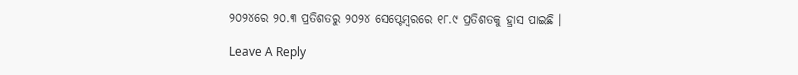୨୦୨୪ରେ ୨୦.୩ ପ୍ରତିଶତରୁ ୨୦୨୪ ସେପ୍ଟେମ୍ବରରେ ୧୮.୯ ପ୍ରତିଶତକୁ ହ୍ରାସ ପାଇଛି ।

Leave A Reply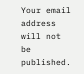Your email address will not be published.